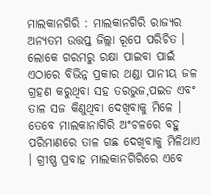ମାଲକାନଗିରି : ମାଲକାନଗିରି ରାଜ୍ୟର ଅନ୍ୟତମ ଉତ୍ତପ୍ତ ଜିଲ୍ଲା ରୂପେ ପରିଚିତ । ଲୋକେ ଗରମରୁ ରକ୍ଷା ପାଇବା ପାଇଁ ଏଠାରେ ବିଭିନ୍ନ ପ୍ରକାର ଥଣ୍ଡା ପାନୀୟ ଜଳ ଗ୍ରହଣ କରୁଥିବା ସହ ତରଭୁଜ,ପଇଡ ଏବଂ ତାଳ ସଜ କିଣୁଥିବା ଦେଖିବାକୁ ମିଳେ । ତେବେ ମାଲକାନାଗିରି ଅଂଚଳରେ ବହୁ ପରିମାଣରେ ତାଳ ଗଛ ଦେଖିବାକୁ ମିଳିଥାଏ । ଗ୍ରୀଷ୍ଣ ପ୍ରବାହ ମାଲକାନଗିରିରେ ଏବେ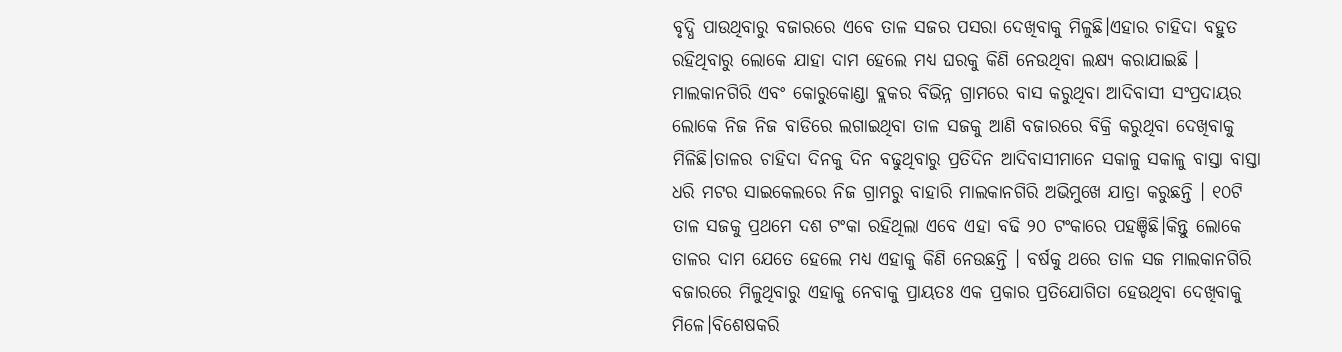ବୃଦ୍ଧି ପାଉଥିବାରୁ ବଜାରରେ ଏବେ ତାଳ ସଜର ପସରା ଦେଖିବାକୁ ମିଳୁଛି।ଏହାର ଚାହିଦା ବହୁତ ରହିଥିବାରୁ ଲୋକେ ଯାହା ଦାମ ହେଲେ ମଧ୍ୟ ଘରକୁ କିଣି ନେଉଥିବା ଲକ୍ଷ୍ୟ କରାଯାଇଛି ।
ମାଲକାନଗିରି ଏବଂ କୋରୁକୋଣ୍ଡା ବ୍ଲକର ବିଭିନ୍ନ ଗ୍ରାମରେ ବାସ କରୁଥିବା ଆଦିବାସୀ ସଂପ୍ରଦାୟର ଲୋକେ ନିଜ ନିଜ ବାଡିରେ ଲଗାଇଥିବା ତାଳ ସଜକୁ ଆଣି ବଜାରରେ ବିକ୍ରି କରୁଥିବା ଦେଖିବାକୁ ମିଳିଛି।ତାଳର ଚାହିଦା ଦିନକୁ ଦିନ ବଢୁଥିବାରୁ ପ୍ରତିଦିନ ଆଦିବାସୀମାନେ ସକାଳୁ ସକାଳୁ ବାସ୍ତା ବାସ୍ତା ଧରି ମଟର ସାଇକେଲରେ ନିଜ ଗ୍ରାମରୁ ବାହାରି ମାଲକାନଗିରି ଅଭିମୁଖେ ଯାତ୍ରା କରୁଛନ୍ତି । ୧୦ଟି ତାଳ ସଜକୁ ପ୍ରଥମେ ଦଶ ଟଂକା ରହିଥିଲା ଏବେ ଏହା ବଢି ୨୦ ଟଂକାରେ ପହଞ୍ଚିଛି।କିନ୍ତୁ ଲୋକେ ତାଳର ଦାମ ଯେତେ ହେଲେ ମଧ୍ୟ ଏହାକୁ କିଣି ନେଉଛନ୍ତି । ବର୍ଷକୁ ଥରେ ତାଳ ସଜ ମାଲକାନଗିରି ବଜାରରେ ମିଳୁଥିବାରୁ ଏହାକୁ ନେବାକୁ ପ୍ରାୟତଃ ଏକ ପ୍ରକାର ପ୍ରତିଯୋଗିତା ହେଉଥିବା ଦେଖିବାକୁ ମିଳେ।ବିଶେଷକରି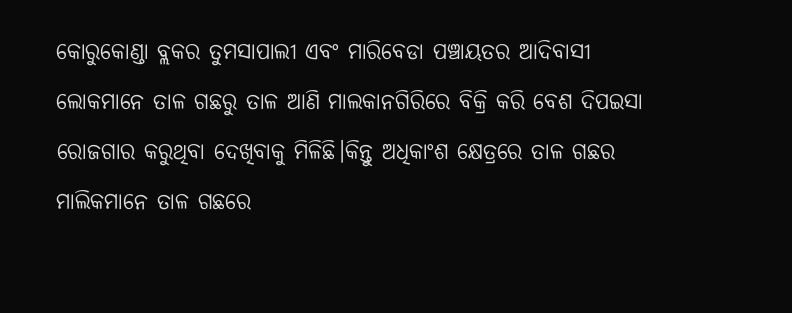କୋରୁକୋଣ୍ଡା ବ୍ଲକର ତୁମସାପାଲୀ ଏବଂ ମାରିବେଡା ପଞ୍ଚାୟତର ଆଦିବାସୀ ଲୋକମାନେ ତାଳ ଗଛରୁ ତାଳ ଆଣି ମାଲକାନଗିରିରେ ବିକ୍ରି କରି ବେଶ ଦିପଇସା ରୋଜଗାର କରୁଥିବା ଦେଖିବାକୁ ମିଳିଛି।କିନ୍ତୁ ଅଧିକାଂଶ କ୍ଷେତ୍ରରେ ତାଳ ଗଛର ମାଲିକମାନେ ତାଳ ଗଛରେ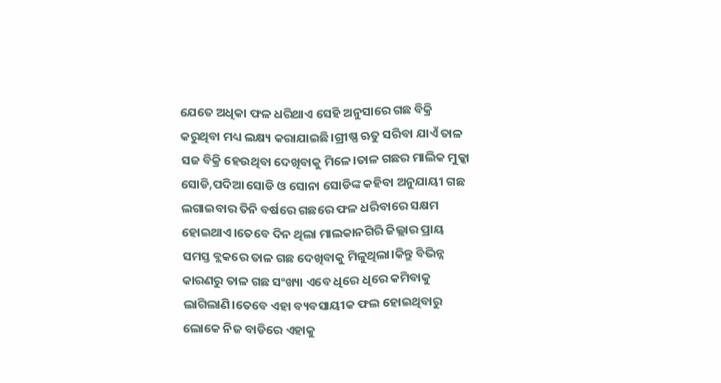ଯେତେ ଅଧିକା ଫଳ ଧରିଥାଏ ସେହି ଅନୁସାରେ ଗଛ ବିକ୍ରି କରୁଥିବା ମଧ୍ୟ ଲକ୍ଷ୍ୟ କରାଯାଇଛି।ଗ୍ରୀଷ୍ଣ ଋତୁ ସରିବା ଯାଏଁ ତାଳ ସଜ ବିକ୍ରି ହେଉଥିବା ଦେଖିବାକୁ ମିଳେ।ତାଳ ଗଛର ମାଲିକ ମୁକ୍କା ସୋଡି,ପଦିଆ ସୋଡି ଓ ସୋନା ସୋଡିଙ୍କ କହିବା ଅନୁଯାୟୀ ଗଛ ଲଗାଇବାର ତିନି ବର୍ଷରେ ଗଛରେ ଫଳ ଧରିବାରେ ସକ୍ଷମ ହୋଇଥାଏ।ତେବେ ଦିନ ଥିଲା ମାଲକାନଗିରି ଜିଲ୍ଲାର ପ୍ରାୟ ସମସ୍ତ ବ୍ଲକରେ ତାଳ ଗଛ ଦେଖିବାକୁ ମିଳୁଥିଲା।କିନ୍ତୁ ବିଭିନ୍ନ କାରଣରୁ ତାଳ ଗଛ ସଂଖ୍ୟା ଏବେ ଧିରେ ଧିରେ କମିବାକୁ ଲାଗିଲାଣି।ତେବେ ଏହା ବ୍ୟବସାୟୀକ ଫଲ ହୋଇଥିବାରୁ ଲୋକେ ନିଜ ବାଡିରେ ଏହାକୁ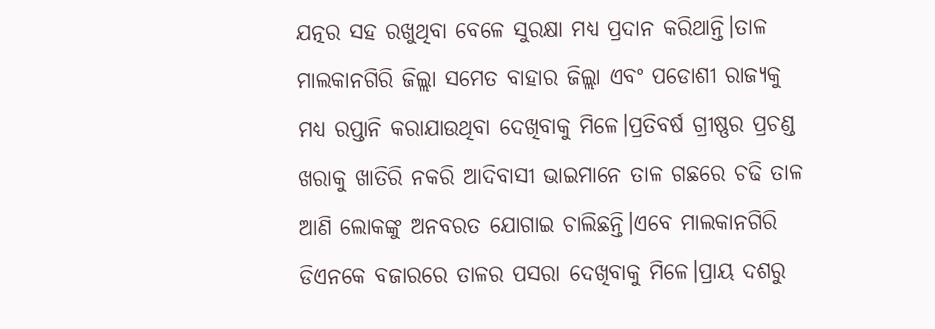ଯତ୍ନର ସହ ରଖୁଥିବା ବେଳେ ସୁରକ୍ଷା ମଧ୍ୟ ପ୍ରଦାନ କରିଥାନ୍ତି।ତାଳ ମାଲକାନଗିରି ଜିଲ୍ଲା ସମେତ ବାହାର ଜିଲ୍ଲା ଏବଂ ପଡୋଶୀ ରାଜ୍ୟକୁ ମଧ୍ୟ ରପ୍ତାନି କରାଯାଉଥିବା ଦେଖିବାକୁ ମିଳେ।ପ୍ରତିବର୍ଷ ଗ୍ରୀଷ୍ଣର ପ୍ରଚଣ୍ଡ ଖରାକୁ ଖାତିରି ନକରି ଆଦିବାସୀ ଭାଇମାନେ ତାଳ ଗଛରେ ଚଢି ତାଳ ଆଣି ଲୋକଙ୍କୁ ଅନବରତ ଯୋଗାଇ ଚାଲିଛନ୍ତି।ଏବେ ମାଲକାନଗିରି ଡିଏନକେ ବଜାରରେ ତାଳର ପସରା ଦେଖିବାକୁ ମିଳେ।ପ୍ରାୟ ଦଶରୁ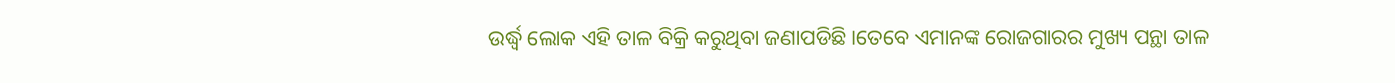ଉର୍ଦ୍ଧ୍ବ ଲୋକ ଏହି ତାଳ ବିକ୍ରି କରୁଥିବା ଜଣାପଡିଛି।ତେବେ ଏମାନଙ୍କ ରୋଜଗାରର ମୁଖ୍ୟ ପନ୍ଥା ତାଳ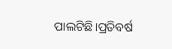ପାଲଟିଛି।ପ୍ରତିବର୍ଷ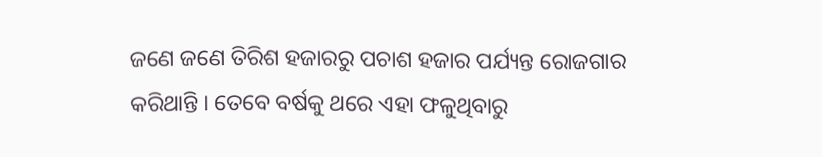ଜଣେ ଜଣେ ତିରିଶ ହଜାରରୁ ପଚାଶ ହଜାର ପର୍ଯ୍ୟନ୍ତ ରୋଜଗାର କରିଥାନ୍ତି । ତେବେ ବର୍ଷକୁ ଥରେ ଏହା ଫଳୁଥିବାରୁ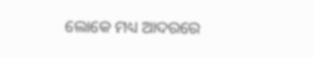ଲୋକେ ମଧ୍ୟ ଆଦରରେ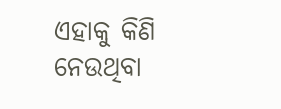ଏହାକୁ କିଣି ନେଉଥିବା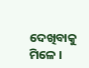ଦେଖିବାକୁ ମିଳେ ।